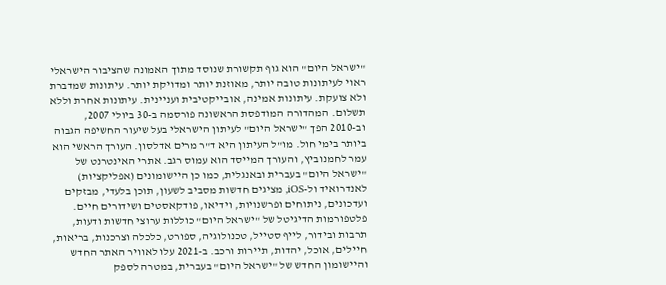"ישראל היום" הוא גוף תקשורת שנוסד מתוך האמונה שהציבור הישראלי ראוי לעיתונות טובה יותר, מאוזנת יותר ומדויקת יותר. עיתונות שמדברת ולא צועקת. עיתונות אמינה, אובייקטיבית ועניינית. עיתונות אחרת וללא תשלום. המהדורה המודפסת הראשונה פורסמה ב-30 ביולי 2007, וב-2010 הפך "ישראל היום" לעיתון הישראלי בעל שיעור החשיפה הגבוה ביותר בימי חול. מו"ל העיתון היא ד"ר מרים אדלסון. העורך הראשי הוא עמר לחמנוביץ, והעורך המייסד הוא עמוס רגב. אתרי האינטרנט של "ישראל היום" בעברית ובאנגלית, כמו כן היישומונים (אפליקציות) לאנדרואיד ול-iOS, מציגים חדשות מסביב לשעון, תוכן בלעדי, מבזקים ועדכונים, ניתוחים ופרשנויות, וידיאו, פודקאסטים ושידורים חיים. פלטפורמות הדיגיטל של "ישראל היום" כוללות ערוצי חדשות ודעות, תרבות ובידור, לייף סטייל, טכנולוגיה, ספורט, כלכלה וצרכנות, בריאות, חיילים, אוכל, יהדות, תיירות ורכב. ב-2021 עלו לאוויר האתר החדש והיישומון החדש של "ישראל היום" בעברית, במטרה לספק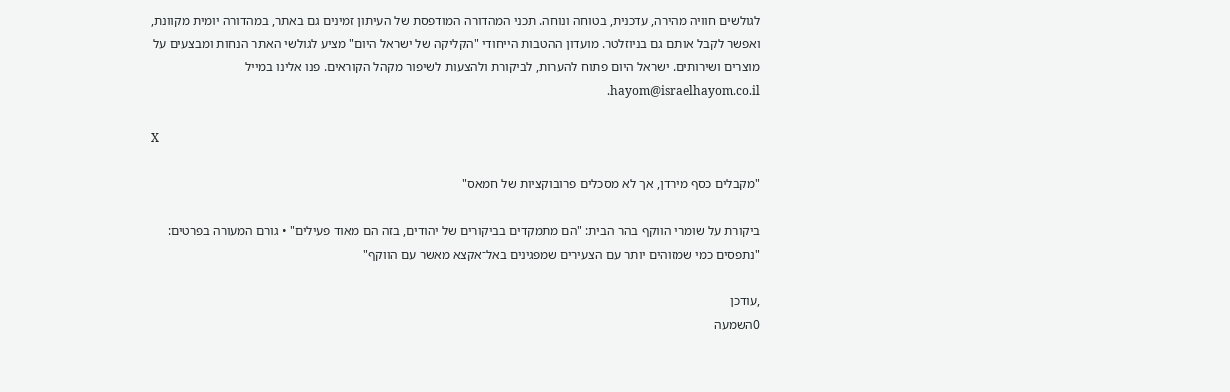לגולשים חוויה מהירה, עדכנית, בטוחה ונוחה. תכני המהדורה המודפסת של העיתון זמינים גם באתר, במהדורה יומית מקוונת, ואפשר לקבל אותם גם בניוזלטר. מועדון ההטבות הייחודי "הקליקה של ישראל היום" מציע לגולשי האתר הנחות ומבצעים על מוצרים ושירותים. ישראל היום פתוח להערות, לביקורת ולהצעות לשיפור מקהל הקוראים. פנו אלינו במייל hayom@israelhayom.co.il.

X

"מקבלים כסף מירדן, אך לא מסכלים פרובוקציות של חמאס"

ביקורת על שומרי הווקף בהר הבית: "הם מתמקדים בביקורים של יהודים, בזה הם מאוד פעילים" • גורם המעורה בפרטים: "נתפסים כמי שמזוהים יותר עם הצעירים שמפגינים באל־אקצא מאשר עם הווקף"

,עודכן
0השמעה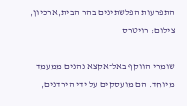התפרעות הפלשתינים בהר הבית,ארכיון, צילום: רויטרס

שומרי הווקף באל־אקצא נהנים ממעמד מיוחד. הם מועסקים על ידי הירדנים,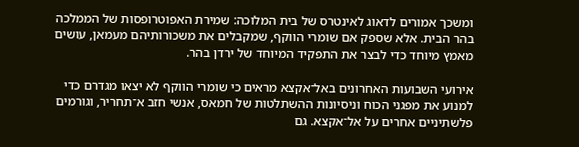ומשכך אמורים לדאוג לאינטרס של בית המלוכה: שמירת האפוטרופסות של הממלכה בהר הבית. אלא שספק אם שומרי הווקף, שמקבלים את משכורותיהם מעמאן, עושים מאמץ מיוחד כדי לבצר את התפקיד המיוחד של ירדן בהר.

אירועי השבועות האחרונים באל־אקצא מראים כי שומרי הווקף לא יצאו מגדרם כדי למנוע את מפגני הכוח וניסיונות ההשתלטות של חמאס, אנשי חזב א־תחריר, וגורמים פלשתיניים אחרים על אל־אקצא. גם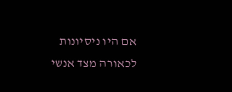אם היו ניסיונות לכאורה מצד אנשי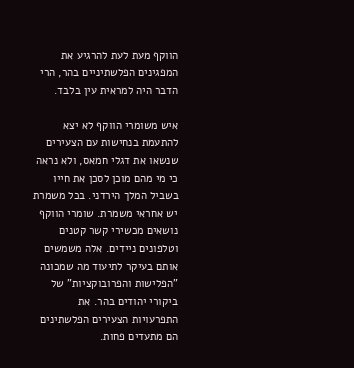הווקף מעת לעת להרגיע את המפגינים הפלשתיניים בהר, הרי הדבר היה למראית עין בלבד.

איש משומרי הווקף לא יצא להתעמת בנחישות עם הצעירים שנשאו את דגלי חמאס, ולא נראה כי מי מהם מוכן לסכן את חייו בשביל המלך הירדני. בכל משמרת יש אחראי משמרת. שומרי הווקף נושאים מכשירי קשר קטנים וטלפונים ניידים. אלה משמשים אותם בעיקר לתיעוד מה שמכונה "הפלישות והפרובוקציות" של ביקורי יהודים בהר. את התפרעויות הצעירים הפלשתינים הם מתעדים פחות.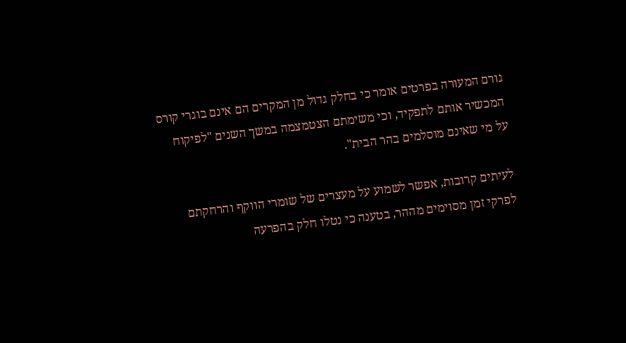גורם המעורה בפרטים אומר כי בחלק גדול מן המקרים הם אינם בוגרי קורס המכשיר אותם לתפקיד, וכי משימתם הצטמצמה במשך השנים "לפיקוח על מי שאינם מוסלמים בהר הבית".

לעיתים קרובות, אפשר לשמוע על מעצרים של שומרי הווקף והרחקתם לפרקי זמן מסוימים מההר, בטענה כי נטלו חלק בהפרעה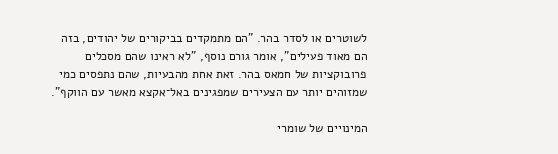לשוטרים או לסדר בהר. "הם מתמקדים בביקורים של יהודים, בזה הם מאוד פעילים", אומר גורם נוסף, "לא ראינו שהם מסכלים פרובוקציות של חמאס בהר. זאת אחת מהבעיות, שהם נתפסים כמי שמזוהים יותר עם הצעירים שמפגינים באל־אקצא מאשר עם הווקף".

המינויים של שומרי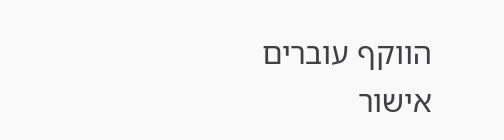הווקף עוברים אישור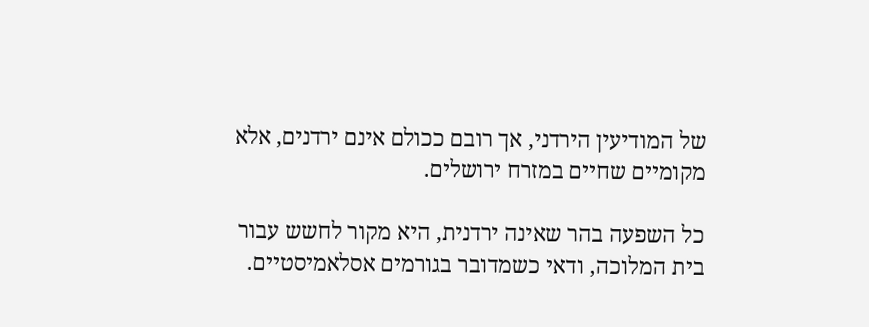של המודיעין הירדני, אך רובם ככולם אינם ירדנים, אלא מקומיים שחיים במזרח ירושלים.

כל השפעה בהר שאינה ירדנית, היא מקור לחשש עבור בית המלוכה, ודאי כשמדובר בגורמים אסלאמיסטיים.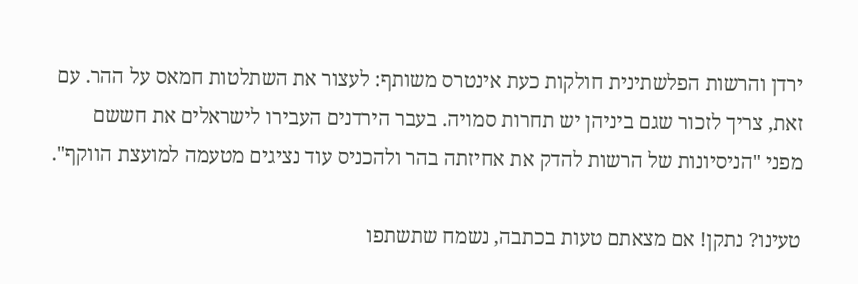ירדן והרשות הפלשתינית חולקות כעת אינטרס משותף: לעצור את השתלטות חמאס על ההר. עם זאת, צריך לזכור שגם ביניהן יש תחרות סמויה. בעבר הירדנים העבירו לישראלים את חששם מפני "הניסיונות של הרשות להדק את אחיזתה בהר ולהכניס עוד נציגים מטעמה למועצת הווקף".

טעינו? נתקן! אם מצאתם טעות בכתבה, נשמח שתשתפו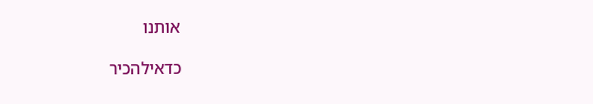אותנו

כדאילהכיר